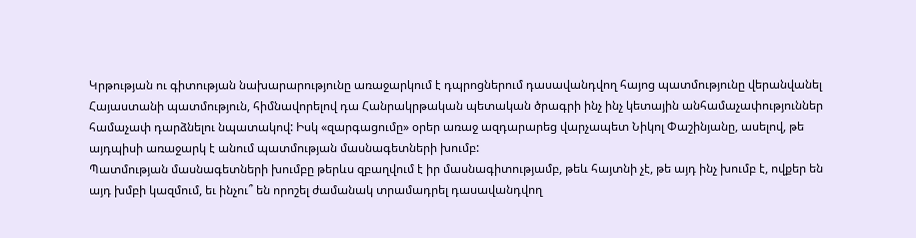Կրթության ու գիտության նախարարությունը առաջարկում է դպրոցներում դասավանդվող հայոց պատմությունը վերանվանել Հայաստանի պատմություն, հիմնավորելով դա Հանրակրթական պետական ծրագրի ինչ ինչ կետային անհամաչափություններ համաչափ դարձնելու նպատակով: Իսկ «զարգացումը» օրեր առաջ ազդարարեց վարչապետ Նիկոլ Փաշինյանը, ասելով, թե այդպիսի առաջարկ է անում պատմության մասնագետների խումբ:
Պատմության մասնագետների խումբը թերևս զբաղվում է իր մասնագիտությամբ, թեև հայտնի չէ, թե այդ ինչ խումբ է, ովքեր են այդ խմբի կազմում, եւ ինչու՞ են որոշել ժամանակ տրամադրել դասավանդվող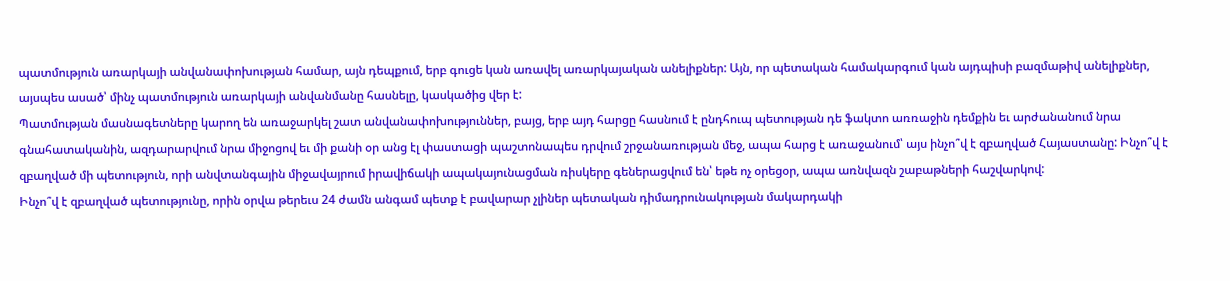պատմություն առարկայի անվանափոխության համար, այն դեպքում, երբ գուցե կան առավել առարկայական անելիքներ: Այն, որ պետական համակարգում կան այդպիսի բազմաթիվ անելիքներ, այսպես ասած՝ մինչ պատմություն առարկայի անվանմանը հասնելը, կասկածից վեր է:
Պատմության մասնագետները կարող են առաջարկել շատ անվանափոխություններ, բայց, երբ այդ հարցը հասնում է ընդհուպ պետության դե ֆակտո առռաջին դեմքին եւ արժանանում նրա գնահատականին, ազդարարվում նրա միջոցով եւ մի քանի օր անց էլ փաստացի պաշտոնապես դրվում շրջանառության մեջ, ապա հարց է առաջանում՝ այս ինչո՞վ է զբաղված Հայաստանը: Ինչո՞վ է զբաղված մի պետություն, որի անվտանգային միջավայրում իրավիճակի ապակայունացման ռիսկերը գեներացվում են՝ եթե ոչ օրեցօր, ապա առնվազն շաբաթների հաշվարկով:
Ինչո՞վ է զբաղված պետությունը, որին օրվա թերեւս 24 ժամն անգամ պետք է բավարար չլիներ պետական դիմադրունակության մակարդակի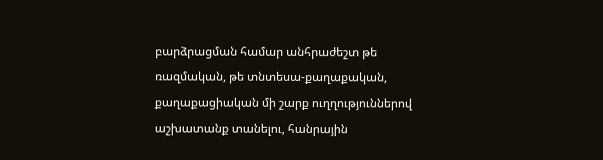բարձրացման համար անհրաժեշտ թե ռազմական, թե տնտեսա-քաղաքական, քաղաքացիական մի շարք ուղղություններով աշխատանք տանելու, հանրային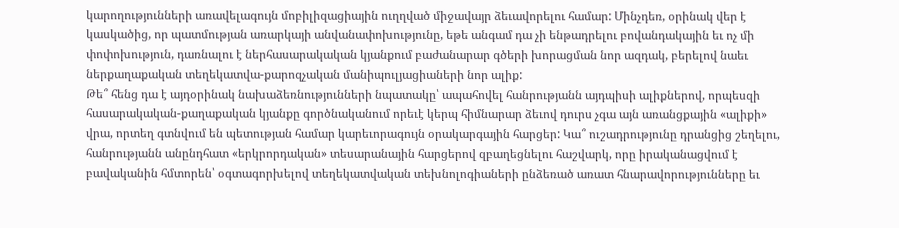կարողությունների առավելագույն մոբիլիզացիային ուղղված միջավայր ձեւավորելու համար: Մինչդեռ, օրինակ վեր է կասկածից, որ պատմության առարկայի անվանափոխությունը, եթե անգամ դա չի ենթադրելու բովանդակային եւ ոչ մի փոփոխություն, դառնալու է ներհասարակական կյանքում բաժանարար գծերի խորացման նոր ազդակ, բերելով նաեւ ներքաղաքական տեղեկատվա-քարոզչական մանիպուլյացիաների նոր ալիք:
Թե՞ հենց դա է այդօրինակ նախաձեռնությունների նպատակը՝ ապահովել հանրությանն այդպիսի ալիքներով, որպեսզի հասարակական-քաղաքական կյանքը գործնականում որեւէ կերպ հիմնարար ձեւով դուրս չգա այն առանցքային «ալիքի» վրա, որտեղ գտնվում են պետության համար կարեւորագույն օրակարգային հարցեր: Կա՞ ուշադրությունը դրանցից շեղելու, հանրությանն անընդհատ «երկրորդական» տեսարանային հարցերով զբաղեցնելու հաշվարկ, որը իրականացվում է բավականին հմտորեն՝ օգտագորխելով տեղեկատվական տեխնոլոգիաների ընձեռած առատ հնարավորությունները եւ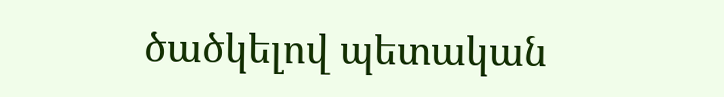ծածկելով պետական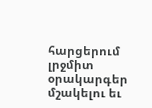հարցերում լրջմիտ օրակարգեր մշակելու եւ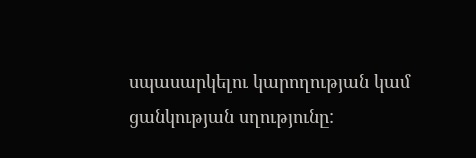սպասարկելու կարողության կամ ցանկության սղությունը: